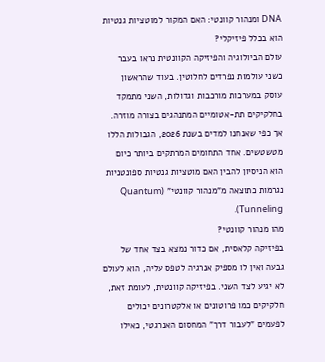DNA ומנהור קוונטי: האם המקור למוטציות גנטיות הוא בכלל פיזיקלי?
עולם הביולוגיה והפיזיקה הקוונטית נראו בעבר כשני עולמות נפרדים לחלוטין. בעוד שהראשון עוסק במערכות מורכבות וגדולות, השני מתמקד בחלקיקים תת-אטומיים המתנהגים בצורה מוזרה. אך כפי שאנחנו למדים בשנת 2026, הגבולות הללו מטשטשים. אחד התחומים המרתקים ביותר כיום הוא הניסיון להבין האם מוטציות גנטיות ספונטניות נגרמות כתוצאה מ"מנהור קוונטי" (Quantum Tunneling).
מהו מנהור קוונטי?
בפיזיקה קלאסית, אם כדור נמצא בצד אחד של גבעה ואין לו מספיק אנרגיה לטפס עליה, הוא לעולם לא יגיע לצד השני. בפיזיקה קוונטית, לעומת זאת, חלקיקים כמו פרוטונים או אלקטרונים יכולים לפעמים "לעבור דרך" המחסום האנרגטי, כאילו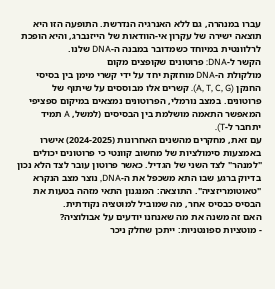עברו במנהרה, גם ללא האנרגיה הנדרשת. התופעה הזו היא תוצאה ישירה של עקרון אי-הוודאות של הייזנברג, והיא הופכת לרלוונטית במיוחד כשמדובר במבנה ה-DNA שלנו.
הקשר ל-DNA: פרוטונים שקופצים מקום
מולקולת ה-DNA מוחזקת יחד על ידי קשרי מימן בין בסיסי החנקן (A, T, C, G). קשרים אלו מבוססים על שיתוף של פרוטונים. במצב נורמלי, הפרוטונים נמצאים במיקום ספציפי המאפשר התאמה מושלמת בין הבסיסים (למשל, A תמיד יתחבר ל-T).
עם זאת, מחקרים מהשנים האחרונות (2024-2025) אישרו באמצעות סימולציות של מחשוב קוונטי כי פרוטונים יכולים "למנהר" לצד השני של הגדיל. כאשר פרוטון עובר לצד הלא נכון בדיוק ברגע שבו התא משכפל את ה-DNA, נוצר מצב הנקרא "טאוטומריזציה". התוצאה: המנגנון התאי מזהה בטעות את הבסיס כבסיס אחר, מה שמוביל למוטציה נקודתית.
האם זה משנה את מה שאנחנו יודעים על אבולוציה?
- מוטציות ספונטניות: ייתכן שחלק ניכר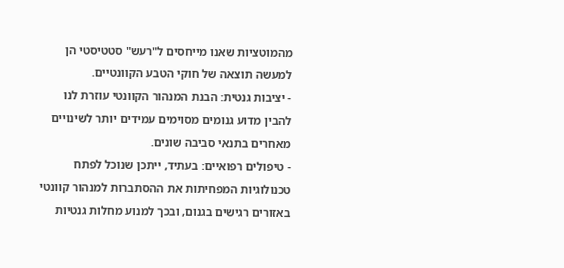מהמוטציות שאנו מייחסים ל"רעש" סטטיסטי הן למעשה תוצאה של חוקי הטבע הקוונטיים.
- יציבות גנטית: הבנת המנהור הקוונטי עוזרת לנו להבין מדוע גנומים מסוימים עמידים יותר לשינויים מאחרים בתנאי סביבה שונים.
- טיפולים רפואיים: בעתיד, ייתכן שנוכל לפתח טכנולוגיות המפחיתות את ההסתברות למנהור קוונטי באזורים רגישים בגנום, ובכך למנוע מחלות גנטיות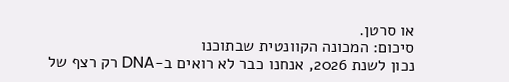או סרטן.
סיכום: המכונה הקוונטית שבתוכנו
נכון לשנת 2026, אנחנו כבר לא רואים ב-DNA רק רצף של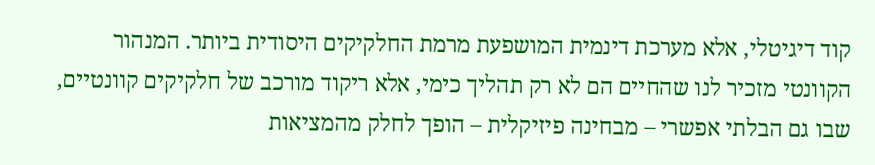קוד דיגיטלי, אלא מערכת דינמית המושפעת מרמת החלקיקים היסודית ביותר. המנהור הקוונטי מזכיר לנו שהחיים הם לא רק תהליך כימי, אלא ריקוד מורכב של חלקיקים קוונטיים, שבו גם הבלתי אפשרי – מבחינה פיזיקלית – הופך לחלק מהמציאות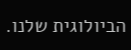הביולוגית שלנו.